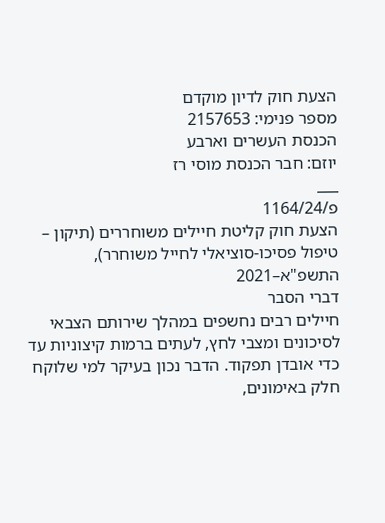הצעת חוק לדיון מוקדם
מספר פנימי: 2157653
הכנסת העשרים וארבע
יוזם: חבר הכנסת מוסי רז
___
פ/1164/24
הצעת חוק קליטת חיילים משוחררים (תיקון – טיפול פסיכו-סוציאלי לחייל משוחרר),
התשפ"א–2021
דברי הסבר
חיילים רבים נחשפים במהלך שירותם הצבאי לסיכונים ומצבי לחץ, לעתים ברמות קיצוניות עד כדי אובדן תפקוד. הדבר נכון בעיקר למי שלוקח חלק באימונים,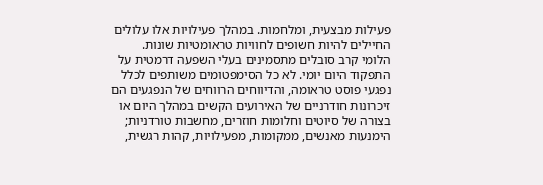פעילות מבצעית, ומלחמות. במהלך פעילויות אלו עלולים החיילים להיות חשופים לחוויות טראומטיות שונות.
הלומי קרב סובלים מתסמינים בעלי השפעה דרמטית על התפקוד היום יומי. לא כל הסימפטומים משותפים לכלל נפגעי פוסט טראומה, והדיווחים הרווחים של הנפגעים הם זיכרונות חודרניים של האירועים הקשים במהלך היום או בצורה של סיוטים וחלומות חוזרים, מחשבות טורדניות; הימנעות מאנשים, ממקומות, מפעילויות, קהות רגשית,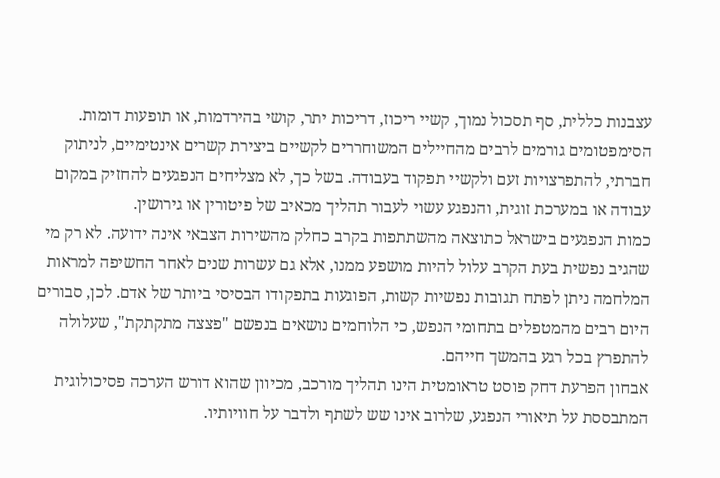עצבנות כללית, סף תסכול נמוך, קשיי ריכוז, דריכות יתר, קושי בהירדמות, או תופעות דומות.
הסימפטומים גורמים לרבים מהחיילים המשוחררים לקשיים ביצירת קשרים אינטימיים, לניתוק חברתי, להתפרצויות זעם ולקשיי תפקוד בעבודה. בשל כך, לא מצליחים הנפגעים להחזיק במקום עבודה או במערכת זוגית, והנפגע עשוי לעבור תהליך מכאיב של פיטורין או גירושין.
כמות הנפגעים בישראל כתוצאה מהשתתפות בקרב כחלק מהשירות הצבאי אינה ידועה. לא רק מי שהגיב נפשית בעת הקרב עלול להיות מושפע ממנו, אלא גם עשרות שנים לאחר החשיפה למראות המלחמה ניתן לפתח תגובות נפשיות קשות, הפוגעות בתפקודו הבסיסי ביותר של אדם. לכן, סבורים היום רבים מהמטפלים בתחומי הנפש, כי הלוחמים נושאים בנפשם "פצצה מתקתקת", שעלולה להתפרץ בכל רגע בהמשך חייהם.
אבחון הפרעת דחק פוסט טראומטית הינו תהליך מורכב, מכיוון שהוא דורש הערכה פסיכולוגית המתבססת על תיאורי הנפגע, שלרוב אינו שש לשתף ולדבר על חוויותיו.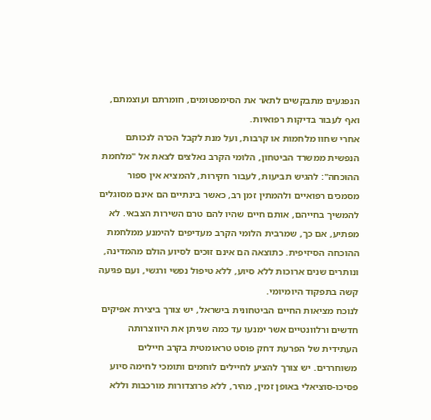הנפגעים מתבקשים לתאר את הסימפטומים, חומרתם ועוצמתם, ואף לעבור בדיקות רפואיות.
אחרי שחוו מלחמות או קרבות, ועל מנת לקבל הכרה לנכותם הנפשית ממשרד הביטחון, הלומי הקרב נאלצים לצאת אל "מלחמת ההוכחה": להגיש תביעות, לעבור חקירות, להמציא אין ספור מסמכים רפואיים ולהמתין זמן רב, כאשר בינתיים הם אינם מסוגלים להמשיך בחייהם, אותם חיים שהיו להם טרם השירות הצבאי. לא מפתיע, אם כך, שמרבית הלומי הקרב מעדיפים להימנע ממלחמת ההוכחה הסיזיפית. כתוצאה הם אינם זוכים לסיוע הולם מהמדינה, ונותרים שנים ארוכות ללא סיוע, ללא טיפול נפשי ורגשי, ועם פגיעה קשה בתפקוד היומיומי.
לנוכח מציאות החיים הביטחונית בישראל, יש צורך ביצירת אפיקים חדשים ורלוונטיים אשר ימנעו עד כמה שניתן את היווצרותה העתידית של הפרעת דחק פוסט טראומטית בקרב חיילים משוחררים. יש צורך להציע לחיילים לוחמים ותומכי לחימה סיוע פסיכו-סוציאלי באופן זמין, מהיר, ללא פרוצדורות מורכבות וללא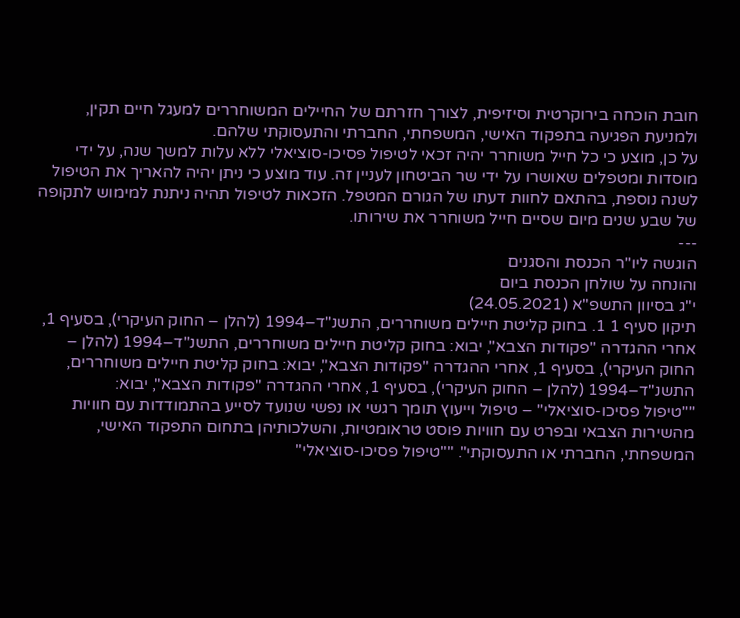חובת הוכחה בירוקרטית וסיזיפית, לצורך חזרתם של החיילים המשוחררים למעגל חיים תקין, ולמניעת הפגיעה בתפקוד האישי, המשפחתי, החברתי והתעסוקתי שלהם.
על כן, מוצע כי כל חייל משוחרר יהיה זכאי לטיפול פסיכו-סוציאלי ללא עלות למשך שנה, על ידי מוסדות ומטפלים שאושרו על ידי שר הביטחון לעניין זה. עוד מוצע כי ניתן יהיה להאריך את הטיפול לשנה נוספת, בהתאם לחוות דעתו של הגורם המטפל. הזכאות לטיפול תהיה ניתנת למימוש לתקופה של שבע שנים מיום שסיים חייל משוחרר את שירותו.
---
הוגשה ליו"ר הכנסת והסגנים
והונחה על שולחן הכנסת ביום
י"ג בסיוון התשפ"א (24.05.2021)
תיקון סעיף 1 1. בחוק קליטת חיילים משוחררים, התשנ"ד–1994 (להלן – החוק העיקרי), בסעיף 1, אחרי ההגדרה "פקודות הצבא", יבוא: בחוק קליטת חיילים משוחררים, התשנ"ד–1994 (להלן – החוק העיקרי), בסעיף 1, אחרי ההגדרה "פקודות הצבא", יבוא: בחוק קליטת חיילים משוחררים, התשנ"ד–1994 (להלן – החוק העיקרי), בסעיף 1, אחרי ההגדרה "פקודות הצבא", יבוא:
""טיפול פסיכו-סוציאלי" – טיפול וייעוץ תומך רגשי או נפשי שנועד לסייע בהתמודדות עם חוויות מהשירות הצבאי ובפרט עם חוויות פוסט טראומטיות, והשלכותיהן בתחום התפקוד האישי, המשפחתי, החברתי או התעסוקתי". ""טיפול פסיכו-סוציאלי"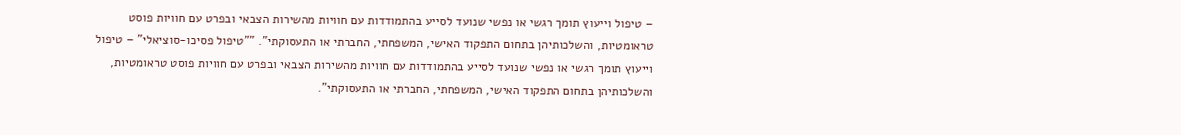– טיפול וייעוץ תומך רגשי או נפשי שנועד לסייע בהתמודדות עם חוויות מהשירות הצבאי ובפרט עם חוויות פוסט טראומטיות, והשלכותיהן בתחום התפקוד האישי, המשפחתי, החברתי או התעסוקתי". ""טיפול פסיכו-סוציאלי" – טיפול וייעוץ תומך רגשי או נפשי שנועד לסייע בהתמודדות עם חוויות מהשירות הצבאי ובפרט עם חוויות פוסט טראומטיות, והשלכותיהן בתחום התפקוד האישי, המשפחתי, החברתי או התעסוקתי".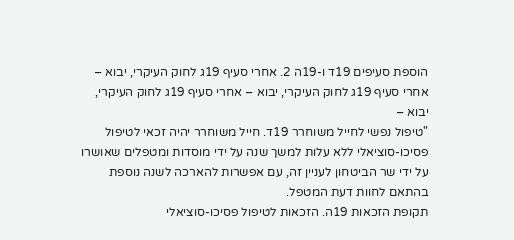הוספת סעיפים 19ד ו-19ה 2. אחרי סעיף 19ג לחוק העיקרי, יבוא – אחרי סעיף 19ג לחוק העיקרי, יבוא – אחרי סעיף 19ג לחוק העיקרי, יבוא –
"טיפול נפשי לחייל משוחרר 19ד. חייל משוחרר יהיה זכאי לטיפול פסיכו-סוציאלי ללא עלות למשך שנה על ידי מוסדות ומטפלים שאושרו על ידי שר הביטחון לעניין זה, עם אפשרות להארכה לשנה נוספת בהתאם לחוות דעת המטפל.
תקופת הזכאות 19ה. הזכאות לטיפול פסיכו-סוציאלי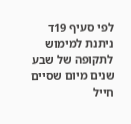לפי סעיף 19ד ניתנת למימוש לתקופה של שבע שנים מיום שסיים חייל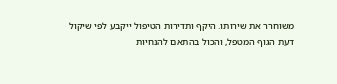משוחרר את שירותו. היקף ותדירות הטיפול ייקבע לפי שיקול דעת הגוף המטפל, והכול בהתאם להנחיות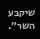שיקבע השר״.